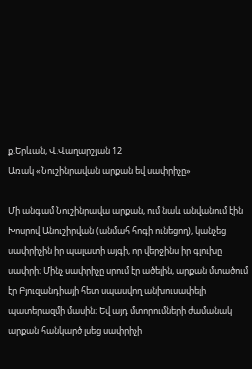ք.Երևան, Վ.Վաղարշյան 12
Առակ «Նուշինրավան արքան եվ սափրիչը»

Մի անգամ Նուշինրավա արքան, ում նաև անվանում էին Խոսրով Անուշիրվան (անմահ հոգի ունեցող), կանչեց սափրիչին իր պալատի այգի, որ վերջինս իր գլուխը սափրի։ Մինչ սափրիչը սրում էր ածելին, արքան մտածում էր Բյուզանդիայի հետ սպասվող անխուսափելի պատերազմի մասին։ Եվ այդ մտորումների ժամանակ արքան հանկարծ լսեց սափրիչի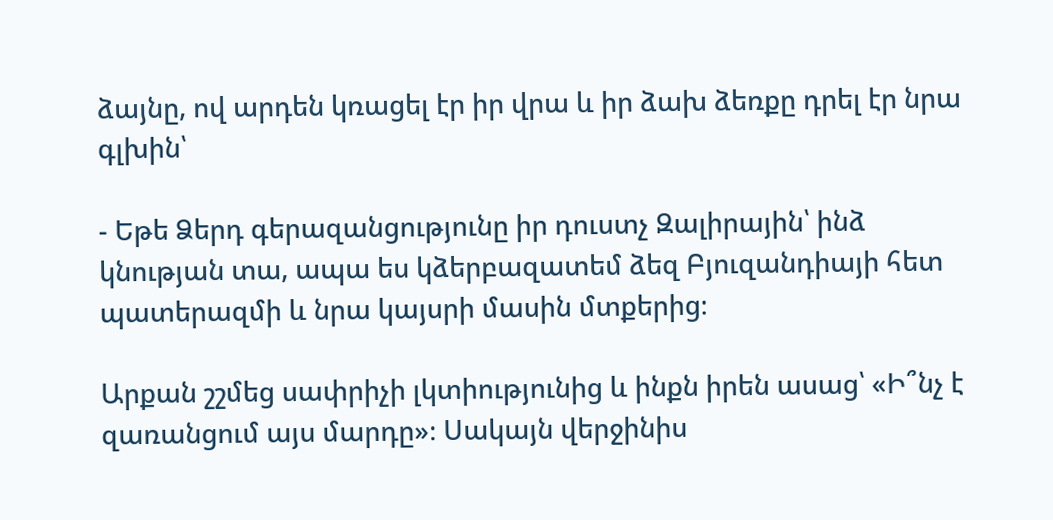ձայնը, ով արդեն կռացել էր իր վրա և իր ձախ ձեռքը դրել էր նրա գլխին՝

- Եթե Ձերդ գերազանցությունը իր դուստչ Զալիրային՝ ինձ կնության տա, ապա ես կձերբազատեմ ձեզ Բյուզանդիայի հետ պատերազմի և նրա կայսրի մասին մտքերից։

Արքան շշմեց սափրիչի լկտիությունից և ինքն իրեն ասաց՝ «Ի՞նչ է զառանցում այս մարդը»։ Սակայն վերջինիս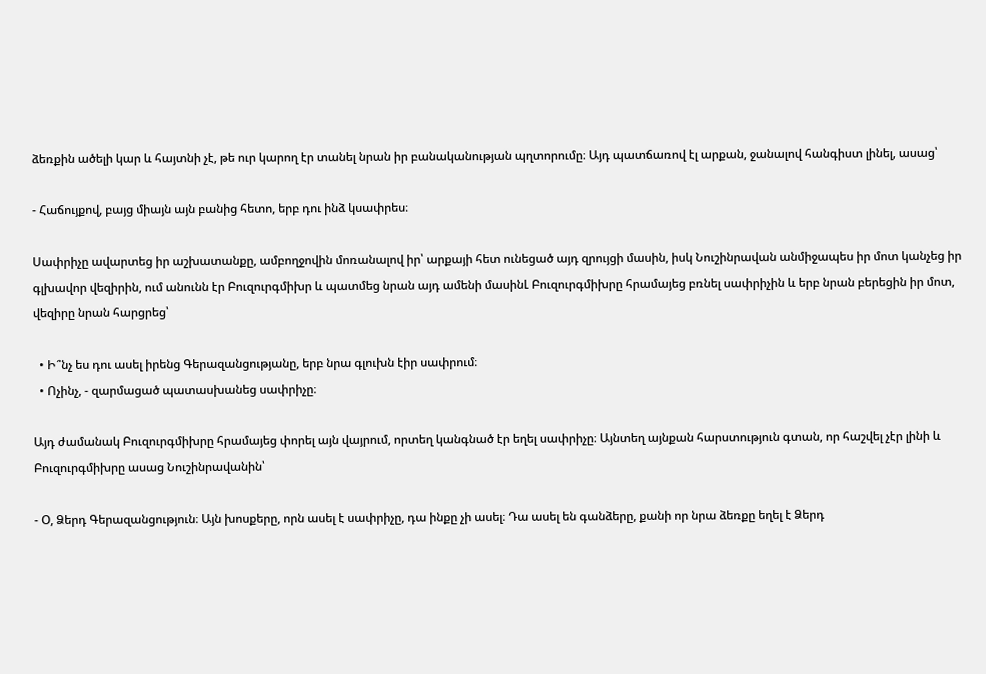ձեռքին ածելի կար և հայտնի չէ, թե ուր կարող էր տանել նրան իր բանականության պղտորումը։ Այդ պատճառով էլ արքան, ջանալով հանգիստ լինել, ասաց՝

- Հաճույքով, բայց միայն այն բանից հետո, երբ դու ինձ կսափրես։

Սափրիչը ավարտեց իր աշխատանքը, ամբողջովին մոռանալով իր՝ արքայի հետ ունեցած այդ զրույցի մասին, իսկ Նուշինրավան անմիջապես իր մոտ կանչեց իր գլխավոր վեզիրին, ում անունն էր Բուզուրգմիխր և պատմեց նրան այդ ամենի մասինԼ Բուզուրգմիխրը հրամայեց բռնել սափրիչին և երբ նրան բերեցին իր մոտ, վեզիրը նրան հարցրեց՝

  • Ի՞նչ ես դու ասել իրենց Գերազանցությանը, երբ նրա գլուխն էիր սափրում։
  • Ոչինչ, - զարմացած պատասխանեց սափրիչը։

Այդ ժամանակ Բուզուրգմիխրը հրամայեց փորել այն վայրում, որտեղ կանգնած էր եղել սափրիչը։ Այնտեղ այնքան հարստություն գտան, որ հաշվել չէր լինի և Բուզուրգմիխրը ասաց Նուշինրավանին՝

- Օ, Ձերդ Գերազանցություն։ Այն խոսքերը, որն ասել է սափրիչը, դա ինքը չի ասել։ Դա ասել են գանձերը, քանի որ նրա ձեռքը եղել է Ձերդ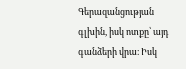Գերազանցության գլխին, իսկ ոտքը՝ այդ գանձերի վրա։ Իսկ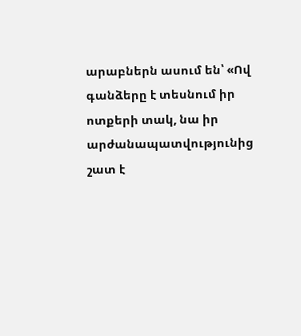արաբներն ասում են՝ «Ով գանձերը է տեսնում իր ոտքերի տակ, նա իր արժանապատվությունից շատ է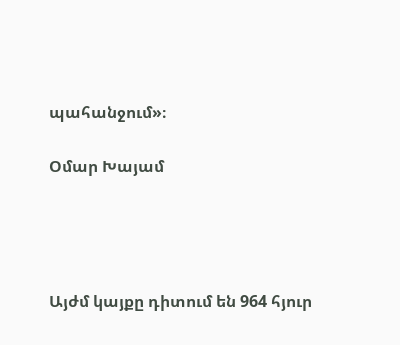պահանջում»։

Օմար Խայամ




Այժմ կայքը դիտում են 964 հյուր